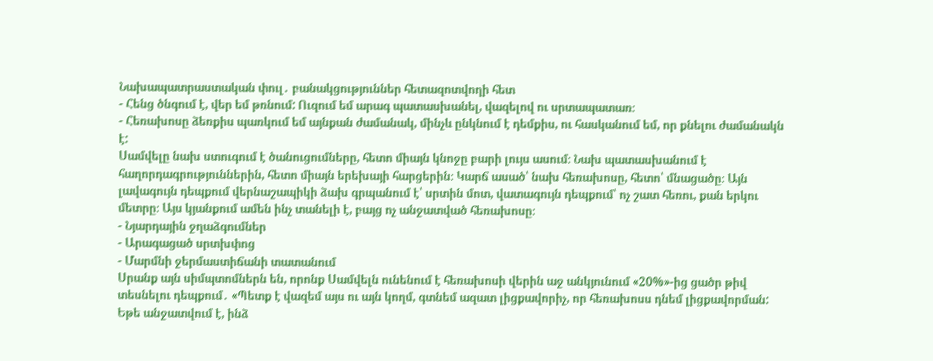Նախապատրաստական փուլ․ բանակցություններ հետազոտվողի հետ
- Հենց ծնգում է, վեր եմ թռնում: Ուզում եմ արագ պատասխանել, վազելով ու սրտապատառ։
- Հեռախոսը ձեռքիս պառկում եմ այնքան ժամանակ, մինչև ընկնում է դեմքիս, ու հասկանում եմ, որ քնելու ժամանակն է:
Սամվելը նախ ստուգում է ծանուցումները, հետո միայն կնոջը բարի լույս ասում։ Նախ պատասխանում է հաղորդագրություններին, հետո միայն երեխայի հարցերին։ Կարճ ասած՝ նախ հեռախոսը, հետո՝ մնացածը։ Այն լավագույն դեպքում վերնաշապիկի ձախ գրպանում է՝ սրտին մոտ, վատագույն դեպքում՝ ոչ շատ հեռու, քան երկու մետրը։ Այս կյանքում ամեն ինչ տանելի է, բայց ոչ անջատված հեռախոսը։
- Նյարդային ջղաձգումներ
- Արագացած սրտխփոց
- Մարմնի ջերմաստիճանի տատանում
Սրանք այն սիմպտոմներն են, որոնք Սամվելն ունենում է հեռախոսի վերին աջ անկյունում «20%»-ից ցածր թիվ տեսնելու դեպքում․ «Պետք է վազեմ այս ու այն կողմ, գտնեմ ազատ լիցքավորիչ, որ հեռախոսս դնեմ լիցքավորման: Եթե անջատվում է, ինձ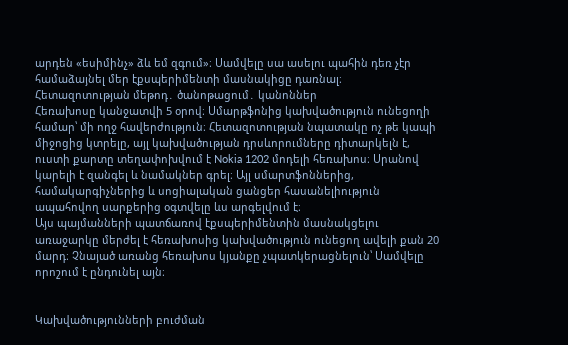արդեն «եսիմինչ» ձև եմ զգում»։ Սամվելը սա ասելու պահին դեռ չէր համաձայնել մեր էքսպերիմենտի մասնակիցը դառնալ։
Հետազոտության մեթոդ․ ծանոթացում․ կանոններ
Հեռախոսը կանջատվի 5 օրով։ Սմարթֆոնից կախվածություն ունեցողի համար՝ մի ողջ հավերժություն։ Հետազոտության նպատակը ոչ թե կապի միջոցից կտրելը, այլ կախվածության դրսևորումները դիտարկելն է, ուստի քարտը տեղափոխվում է Nokia 1202 մոդելի հեռախոս։ Սրանով կարելի է զանգել և նամակներ գրել։ Այլ սմարտֆոններից, համակարգիչներից և սոցիալական ցանցեր հասանելիություն ապահովող սարքերից օգտվելը ևս արգելվում է։
Այս պայմանների պատճառով էքսպերիմենտին մասնակցելու առաջարկը մերժել է հեռախոսից կախվածություն ունեցող ավելի քան 20 մարդ։ Չնայած առանց հեռախոս կյանքը չպատկերացնելուն՝ Սամվելը որոշում է ընդունել այն։


Կախվածությունների բուժման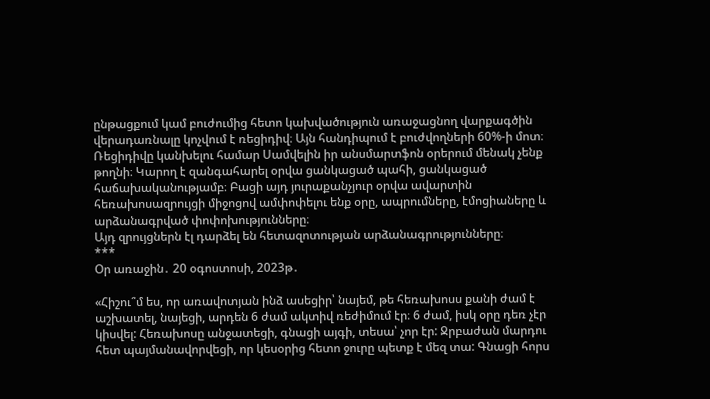ընթացքում կամ բուժումից հետո կախվածություն առաջացնող վարքագծին վերադառնալը կոչվում է ռեցիդիվ։ Այն հանդիպում է բուժվողների 60%-ի մոտ։
Ռեցիդիվը կանխելու համար Սամվելին իր անսմարտֆոն օրերում մենակ չենք թողնի։ Կարող է զանգահարել օրվա ցանկացած պահի, ցանկացած հաճախականությամբ։ Բացի այդ յուրաքանչյուր օրվա ավարտին հեռախոսազրույցի միջոցով ամփոփելու ենք օրը, ապրումները, էմոցիաները և արձանագրված փոփոխությունները։
Այդ զրույցներն էլ դարձել են հետազոտության արձանագրությունները։
***
Օր առաջին․ 20 օգոստոսի, 2023թ․

«Հիշու՞մ ես, որ առավոտյան ինձ ասեցիր՝ նայեմ, թե հեռախոսս քանի ժամ է աշխատել, նայեցի, արդեն 6 ժամ ակտիվ ռեժիմում էր։ 6 ժամ, իսկ օրը դեռ չէր կիսվել: Հեռախոսը անջատեցի, գնացի այգի, տեսա՝ չոր էր: Ջրբաժան մարդու հետ պայմանավորվեցի, որ կեսօրից հետո ջուրը պետք է մեզ տա: Գնացի հորս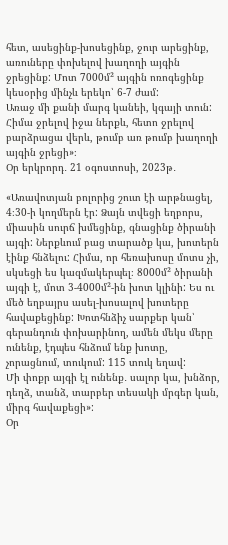հետ, ասեցինք-խոսեցինք, ջուր արեցինք, առուները փոխելով խաղողի այգին ջրեցինք: Մոտ 7000մ² այգին ոռոգեցինք կեսօրից մինչև երեկո՝ 6-7 ժամ:
Առաջ մի քանի մարգ կանեի, կգայի տուն: Հիմա ջրելով իջա ներքև, հետո ջրելով բարձրացա վերև, թումբ առ թումբ խաղողի այգին ջրեցի»։
Օր երկրորդ․ 21 օգոստոսի, 2023թ․

«Առավոտյան բոլորից շուտ էի արթնացել, 4։30-ի կողմերն էր: Ձայն տվեցի եղբորս, միասին սուրճ խմեցինք, գնացինք ծիրանի այգի: Ներքևում բաց տարածք կա, խոտերն էինք հնձելու: Հիմա, որ հեռախոսը մոտս չի, սկսեցի ես կազմակերպել։ 8000մ² ծիրանի այգի է, մոտ 3-4000մ²-ին խոտ կլինի: Ես ու մեծ եղբայրս ասել-խոսալով խոտերը հավաքեցինք: Խոտհնձիչ սարքեր կան՝ գերանդուն փոխարինող, ամեն մեկս մերը ունենք, էդպես հնձում ենք խոտը, չորացնում, տուկում: 115 տուկ եղավ:
Մի փոքր այգի էլ ունենք․ սալոր կա, խնձոր, դեղձ, տանձ, տարբեր տեսակի մրգեր կան, միրգ հավաքեցի»:
Օր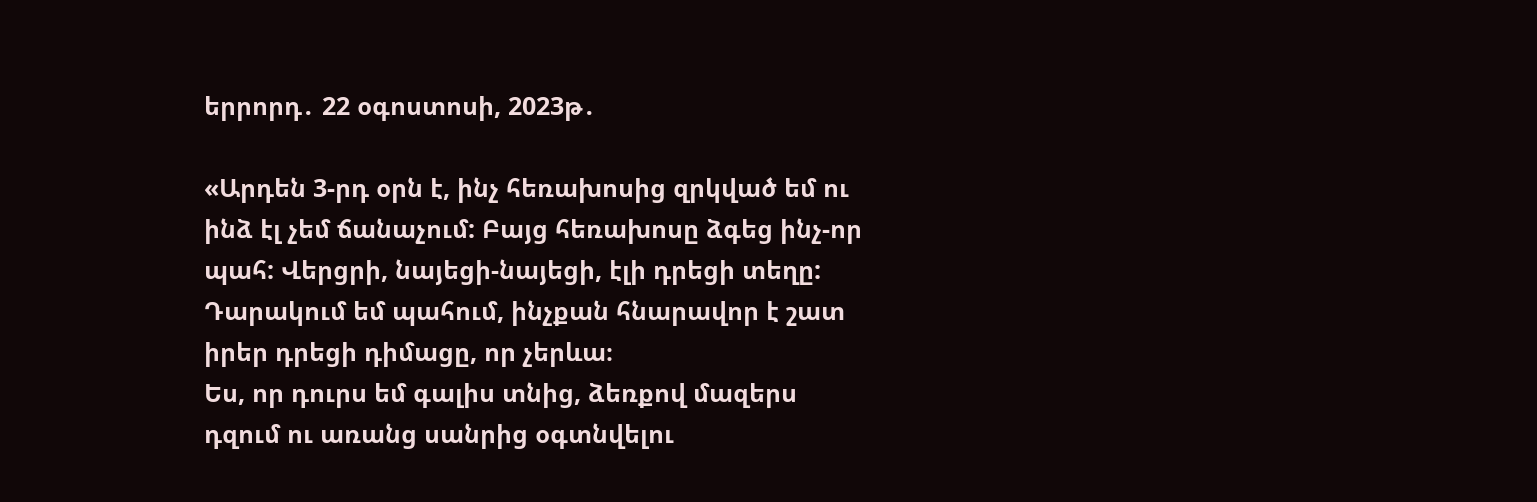երրորդ․ 22 օգոստոսի, 2023թ․

«Արդեն 3-րդ օրն է, ինչ հեռախոսից զրկված եմ ու ինձ էլ չեմ ճանաչում: Բայց հեռախոսը ձգեց ինչ-որ պահ: Վերցրի, նայեցի-նայեցի, էլի դրեցի տեղը: Դարակում եմ պահում, ինչքան հնարավոր է շատ իրեր դրեցի դիմացը, որ չերևա։
Ես, որ դուրս եմ գալիս տնից, ձեռքով մազերս դզում ու առանց սանրից օգտնվելու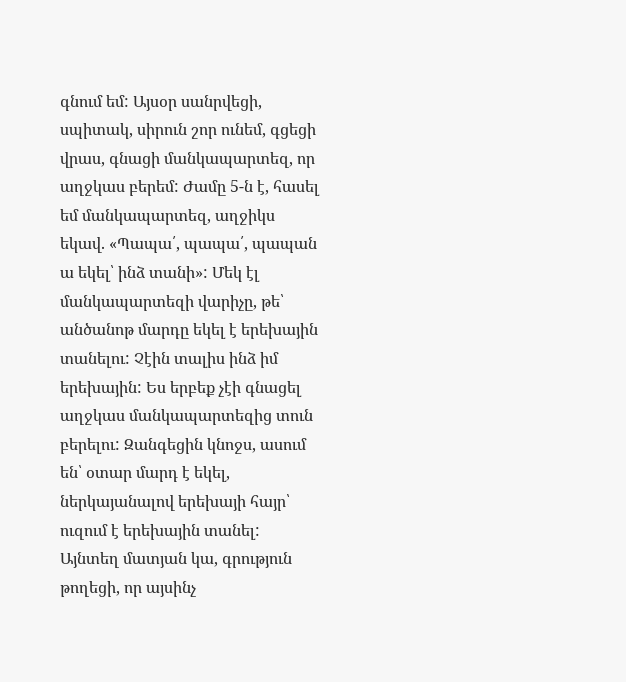գնում եմ: Այսօր սանրվեցի, սպիտակ, սիրուն շոր ունեմ, գցեցի վրաս, գնացի մանկապարտեզ, որ աղջկաս բերեմ: Ժամը 5-ն է, հասել եմ մանկապարտեզ, աղջիկս եկավ. «Պապա՛, պապա՛, պապան ա եկել՝ ինձ տանի»: Մեկ էլ մանկապարտեզի վարիչը, թե՝ անծանոթ մարդը եկել է երեխային տանելու: Չէին տալիս ինձ իմ երեխային: Ես երբեք չէի գնացել աղջկաս մանկապարտեզից տուն բերելու: Զանգեցին կնոջս, ասում են՝ օտար մարդ է եկել, ներկայանալով երեխայի հայր՝ ուզում է երեխային տանել: Այնտեղ մատյան կա, գրություն թողեցի, որ այսինչ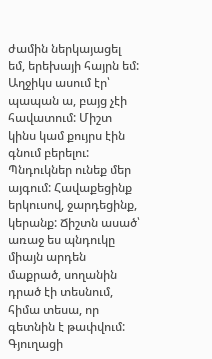ժամին ներկայացել եմ, երեխայի հայրն եմ: Աղջիկս ասում էր՝ պապան ա, բայց չէի հավատում: Միշտ կինս կամ քույրս էին գնում բերելու:
Պնդուկներ ունեք մեր այգում: Հավաքեցինք երկուսով, ջարդեցինք, կերանք: Ճիշտն ասած՝ առաջ ես պնդուկը միայն արդեն մաքրած, սողանին դրած էի տեսնում, հիմա տեսա, որ գետնին է թափվում: Գյուղացի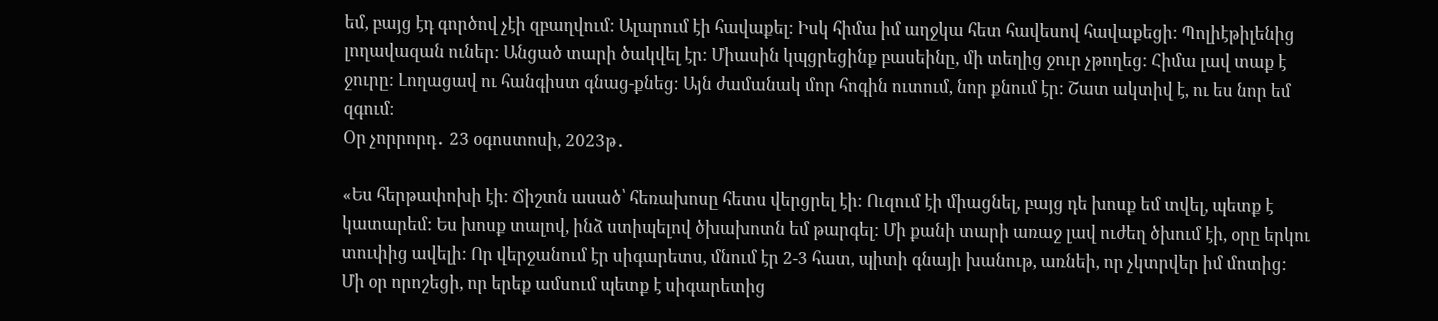եմ, բայց էդ գործով չէի զբաղվում: Ալարում էի հավաքել: Իսկ հիմա իմ աղջկա հետ հավեսով հավաքեցի: Պոլիէթիլենից լողավազան ուներ: Անցած տարի ծակվել էր: Միասին կպցրեցինք բասեինը, մի տեղից ջուր չթողեց: Հիմա լավ տաք է ջուրը: Լողացավ ու հանգիստ գնաց-քնեց։ Այն ժամանակ մոր հոգին ուտում, նոր քնում էր: Շատ ակտիվ է, ու ես նոր եմ զգում։
Օր չորրորդ․ 23 օգոստոսի, 2023թ․

«Ես հերթափոխի էի: Ճիշտն ասած՝ հեռախոսը հետս վերցրել էի: Ուզում էի միացնել, բայց դե խոսք եմ տվել, պետք է կատարեմ: Ես խոսք տալով, ինձ ստիպելով ծխախոտն եմ թարգել: Մի քանի տարի առաջ լավ ուժեղ ծխում էի, օրը երկու տուփից ավելի: Որ վերջանում էր սիգարետս, մնում էր 2-3 հատ, պիտի գնայի խանութ, առնեի, որ չկտրվեր իմ մոտից: Մի օր որոշեցի, որ երեք ամսում պետք է սիգարետից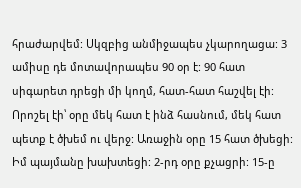հրաժարվեմ: Սկզբից անմիջապես չկարողացա: 3 ամիսը դե մոտավորապես 90 օր է: 90 հատ սիգարետ դրեցի մի կողմ, հատ-հատ հաշվել էի: Որոշել էի՝ օրը մեկ հատ է ինձ հասնում, մեկ հատ պետք է ծխեմ ու վերջ: Առաջին օրը 15 հատ ծխեցի: Իմ պայմանը խախտեցի: 2-րդ օրը քչացրի: 15-ը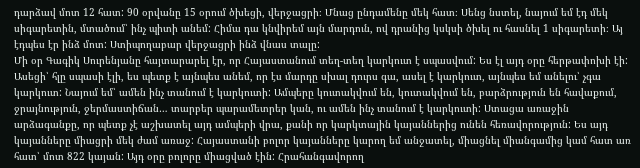դարձավ մոտ 12 հատ: 90 օրվանը 15 օրում ծխեցի, վերջացրի։ Մնաց ընդամենը մեկ հատ։ Սենց նստել, նայում եմ էդ մեկ սիգարետին, մտածում՝ ինչ պիտի անեմ: Հիմա դա կնվիրեմ այն մարդուն, ով դրանից կսկսի ծխել ու հասնել 1 սիգարետի։ Այ էդպես էր ինձ մոտ: Ստիպողաբար վերջացրի ինձ վնաս տալը:
Մի օր Գագիկ Սուրենյանը հայտարարել էր, որ Հայաստանում տեղ-տեղ կարկուտ է սպասվում: Ես էլ այդ օրը հերթափոխի էի: Ասեցի՝ հլը սպասի էլի, ես պետք է այնպես անեմ, որ էս մարդը սխալ դուրս գա, ասել է կարկուտ, այնպես եմ անելու՝ չգա կարկուտ: Նայում եմ՝ ամեն ինչ տանում է կարկուտի: Ամպերը կուտակվում են, կուտակվում են, բարձրություն են հավաքում, ջրայնություն, ջերմաստիճան… տարբեր պարամետրեր կան, ու ամեն ինչ տանում է կարկուտի: Ստացա առաջին արձագանքը, որ պետք չէ աշխատել այդ ամպերի վրա, քանի որ կարկտային կայաններից ունեն հեռավորություն: Ես այդ կայանները միացրի մեկ ժամ առաջ: Հայաստանի բոլոր կայանները կարող եմ անջատել, միացնել միանգամից կամ հատ առ հատ՝ մոտ 822 կայան: Այդ օրը բոլորը միացված էին: Հրահանգավորող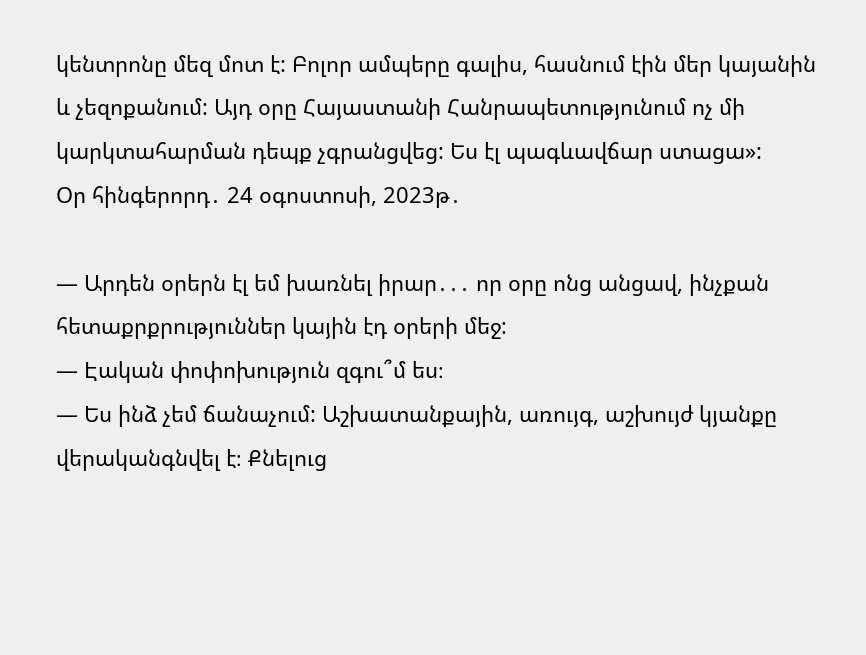կենտրոնը մեզ մոտ է: Բոլոր ամպերը գալիս, հասնում էին մեր կայանին և չեզոքանում: Այդ օրը Հայաստանի Հանրապետությունում ոչ մի կարկտահարման դեպք չգրանցվեց: Ես էլ պագևավճար ստացա»:
Օր հինգերորդ․ 24 օգոստոսի, 2023թ․

— Արդեն օրերն էլ եմ խառնել իրար․․․ որ օրը ոնց անցավ, ինչքան հետաքրքրություններ կային էդ օրերի մեջ:
— Էական փոփոխություն զգու՞մ ես։
— Ես ինձ չեմ ճանաչում: Աշխատանքային, առույգ, աշխույժ կյանքը վերականգնվել է։ Քնելուց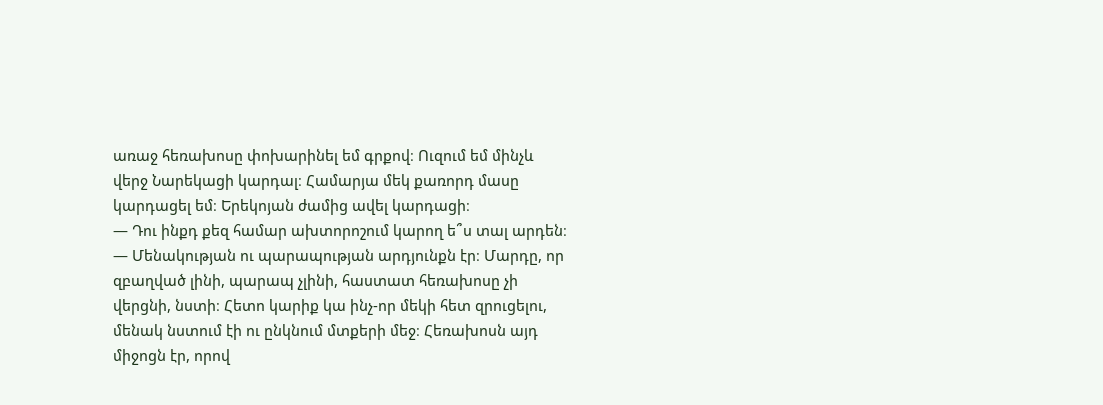առաջ հեռախոսը փոխարինել եմ գրքով։ Ուզում եմ մինչև վերջ Նարեկացի կարդալ։ Համարյա մեկ քառորդ մասը կարդացել եմ։ Երեկոյան ժամից ավել կարդացի։
— Դու ինքդ քեզ համար ախտորոշում կարող ե՞ս տալ արդեն։
— Մենակության ու պարապության արդյունքն էր։ Մարդը, որ զբաղված լինի, պարապ չլինի, հաստատ հեռախոսը չի վերցնի, նստի։ Հետո կարիք կա ինչ-որ մեկի հետ զրուցելու, մենակ նստում էի ու ընկնում մտքերի մեջ։ Հեռախոսն այդ միջոցն էր, որով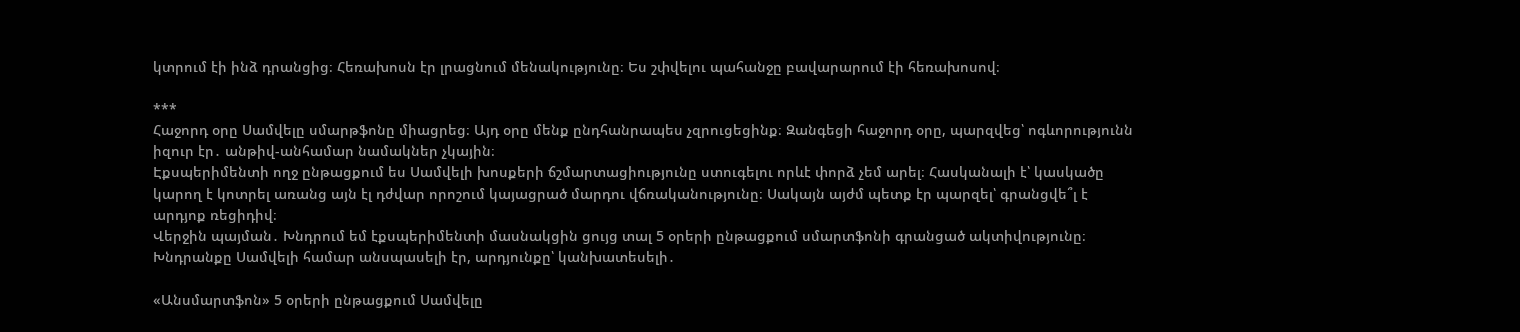կտրում էի ինձ դրանցից։ Հեռախոսն էր լրացնում մենակությունը։ Ես շփվելու պահանջը բավարարում էի հեռախոսով։

***
Հաջորդ օրը Սամվելը սմարթֆոնը միացրեց։ Այդ օրը մենք ընդհանրապես չզրուցեցինք։ Զանգեցի հաջորդ օրը, պարզվեց՝ ոգևորությունն իզուր էր․ անթիվ-անհամար նամակներ չկային։
Էքսպերիմենտի ողջ ընթացքում ես Սամվելի խոսքերի ճշմարտացիությունը ստուգելու որևէ փորձ չեմ արել։ Հասկանալի է՝ կասկածը կարող է կոտրել առանց այն էլ դժվար որոշում կայացրած մարդու վճռականությունը։ Սակայն այժմ պետք էր պարզել՝ գրանցվե՞լ է արդյոք ռեցիդիվ։
Վերջին պայման․ Խնդրում եմ էքսպերիմենտի մասնակցին ցույց տալ 5 օրերի ընթացքում սմարտֆոնի գրանցած ակտիվությունը։ Խնդրանքը Սամվելի համար անսպասելի էր, արդյունքը՝ կանխատեսելի․

«Անսմարտֆոն» 5 օրերի ընթացքում Սամվելը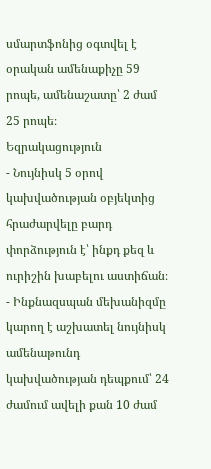սմարտֆոնից օգտվել է օրական ամենաքիչը 59 րոպե, ամենաշատը՝ 2 ժամ 25 րոպե։
Եզրակացություն
- Նույնիսկ 5 օրով կախվածության օբյեկտից հրաժարվելը բարդ փորձություն է՝ ինքդ քեզ և ուրիշին խաբելու աստիճան։
- Ինքնազսպան մեխանիզմը կարող է աշխատել նույնիսկ ամենաթունդ կախվածության դեպքում՝ 24 ժամում ավելի քան 10 ժամ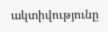ակտիվությունը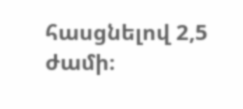հասցնելով 2,5 ժամի։